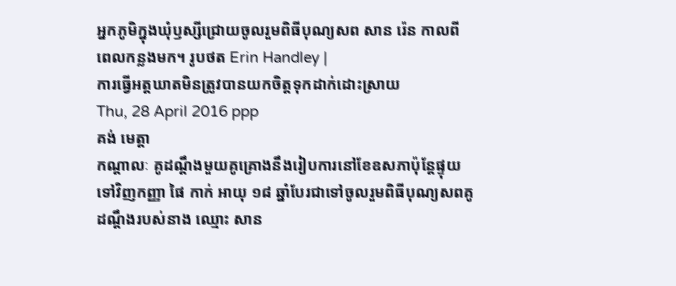អ្នកភូមិក្នុងឃុំឫស្សីជ្រោយចូលរួមពិធីបុណ្យសព សាន រ៉េន កាលពីពេលកន្លងមក។ រូបថត Erin Handley |
ការធ្វើអត្តឃាតមិនត្រូវបានយកចិត្តទុកដាក់ដោះស្រាយ
Thu, 28 April 2016 ppp
គង់ មេត្ដា
កណ្តាលៈ គូដណ្តឹងមួយគូគ្រោងនឹងរៀបការនៅខែឧសភាប៉ុន្តែផ្ទុយទៅវិញកញ្ញា ផៃ កាក់ អាយុ ១៨ ឆ្នាំបែរជាទៅចូលរួមពិធីបុណ្យសពគូដណ្តឹងរបស់នាង ឈ្មោះ សាន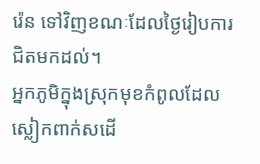រ៉េន ទៅវិញខណៈដែលថ្ងៃរៀបការជិតមកដល់។
អ្នកភូមិក្នុងស្រុកមុខកំពូលដែលស្លៀកពាក់សដើ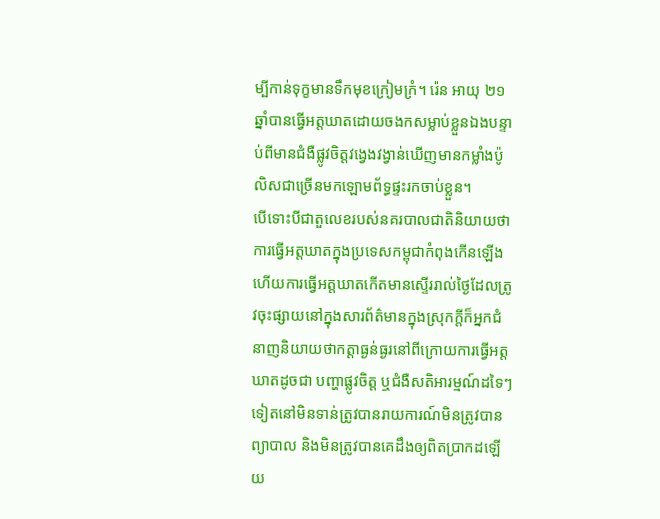ម្បីកាន់ទុក្ខមានទឹកមុខក្រៀមក្រំ។ រ៉េន អាយុ ២១ ឆ្នាំបានធ្វើអត្តឃាតដោយចងកសម្លាប់ខ្លួនឯងបន្ទាប់ពីមានជំងឺផ្លូវចិត្តវង្វេងវង្វាន់ឃើញមានកម្លាំងប៉ូលិសជាច្រើនមកឡោមព័ទ្ធផ្ទះរកចាប់ខ្លួន។
បើទោះបីជាតួលេខរបស់នគរបាលជាតិនិយាយថាការធ្វើអត្តឃាតក្នុងប្រទេសកម្ពុជាកំពុងកើនឡើងហើយការធ្វើអត្តឃាតកើតមានស្ទើររាល់ថ្ងៃដែលត្រូវចុះផ្សាយនៅក្នុងសារព័ត៌មានក្នុងស្រុកក្តីក៏អ្នកជំនាញនិយាយថាកត្តាធ្ងន់ធ្ងរនៅពីក្រោយការធ្វើអត្តឃាតដូចជា បញ្ហាផ្លូវចិត្ត ឬជំងឺសតិអារម្មណ៍ដទៃៗទៀតនៅមិនទាន់ត្រូវបានរាយការណ៍មិនត្រូវបានព្យាបាល និងមិនត្រូវបានគេដឹងឲ្យពិតប្រាកដឡើយ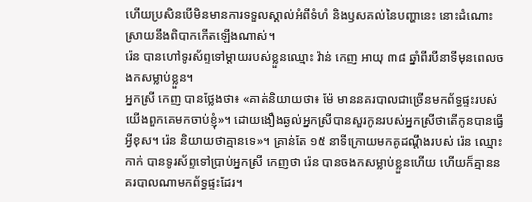ហើយប្រសិនបើមិនមានការទទួលស្គាល់អំពីទំហំ និងឫសគល់នៃបញ្ហានេះ នោះដំណោះស្រាយនឹងពិបាកកើតឡើងណាស់។
រ៉េន បានហៅទូរស័ព្ទទៅម្តាយរបស់ខ្លួនឈ្មោះ វ៉ាន់ កេញ អាយុ ៣៨ ឆ្នាំពីរបីនាទីមុនពេលចងកសម្លាប់ខ្លួន។
អ្នកស្រី កេញ បានថ្លែងថា៖ «គាត់និយាយថា៖ ម៉ែ មាននគរបាលជាច្រើនមកព័ទ្ធផ្ទះរបស់យើងពួកគេមកចាប់ខ្ញុំ»។ ដោយងឿងឆ្ងល់អ្នកស្រីបានសួរកូនរបស់អ្នកស្រីថាតើកូនបានធ្វើអ្វីខុស។ រ៉េន និយាយថាគ្មានទេ»។ គ្រាន់តែ ១៥ នាទីក្រោយមកគូដណ្តឹងរបស់ រ៉េន ឈ្មោះ កាក់ បានទូរស័ព្ទទៅប្រាប់អ្នកស្រី កេញថា រ៉េន បានចងកសម្លាប់ខ្លួនហើយ ហើយក៏គ្មាននគរបាលណាមកព័ទ្ធផ្ទះដែរ។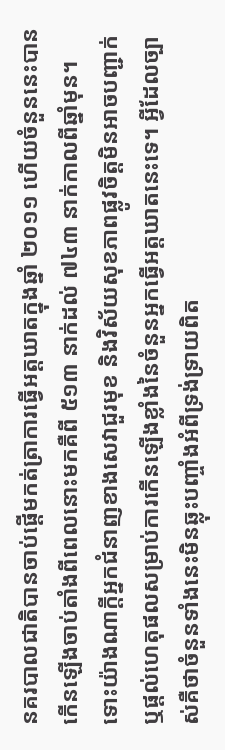នគរបាលជាតិបានចាប់ផ្តើមកត់ត្រាការធ្វើអត្តឃាតក្នុងឆ្នាំ ២០១១ ហើយចំនួននេះបានកើនឡើងចាប់តាំងពីពេលនោះមកគឺពី ៥១៣ នាក់ដល់ ៧៤៣ នាក់កាលពីឆ្នាំមុន។
ទោះយ៉ាងណាក្តីអ្នកជំនាញខាងសេវាជួរមុខ និងវិស័យសុខភាពផ្លូវចិត្តមិនអាចបញ្ជាក់ ឬផ្តល់ហេតុផលសម្រាប់ការកើនឡើងខ្លាំងនៃចំនួនអ្នកធ្វើអត្តឃាតនេះទេ។ អ្វីដែលច្បាស់គឺថាចំនួនទាំងនេះមិនឆ្លុះបញ្ចាំងអំពីទ្រង់ទ្រាយពិត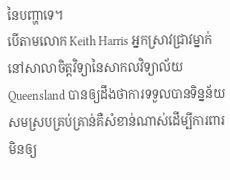នៃបញ្ហាទេ។
បើតាមលោក Keith Harris អ្នកស្រាវជ្រាវម្នាក់នៅសាលាចិត្តវិទ្យានៃសាកលវិទ្យាល័យ Queensland បានឲ្យដឹងថាការទទួលបានទិន្នន័យសមស្របគ្រប់គ្រាន់គឺសំខាន់ណាស់ដើម្បីការពារមិនឲ្យ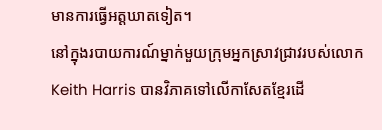មានការធ្វើអត្តឃាតទៀត។
នៅក្នុងរបាយការណ៍ម្នាក់មួយក្រុមអ្នកស្រាវជ្រាវរបស់លោក Keith Harris បានវិភាគទៅលើកាសែតខ្មែរដើ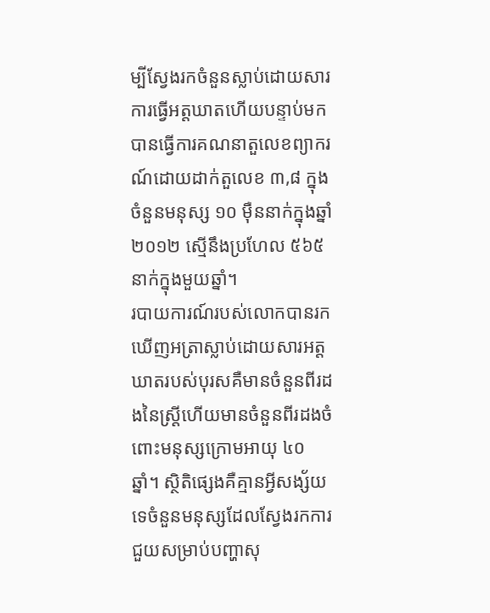ម្បីស្វែងរកចំនួនស្លាប់ដោយសារការធ្វើអត្តឃាតហើយបន្ទាប់មកបានធ្វើការគណនាតួលេខព្យាករណ៍ដោយដាក់តួលេខ ៣,៨ ក្នុងចំនួនមនុស្ស ១០ ម៉ឺននាក់ក្នុងឆ្នាំ ២០១២ ស្មើនឹងប្រហែល ៥៦៥ នាក់ក្នុងមួយឆ្នាំ។
របាយការណ៍របស់លោកបានរកឃើញអត្រាស្លាប់ដោយសារអត្តឃាតរបស់បុរសគឺមានចំនួនពីរដងនៃស្រ្តីហើយមានចំនួនពីរដងចំពោះមនុស្សក្រោមអាយុ ៤០ ឆ្នាំ។ ស្ថិតិផ្សេងគឺគ្មានអ្វីសង្ស័យទេចំនួនមនុស្សដែលស្វែងរកការជួយសម្រាប់បញ្ហាសុ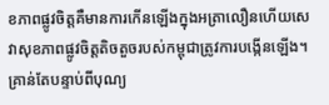ខភាពផ្លូវចិត្តគឺមានការកើនឡើងក្នុងអត្រាលឿនហើយសេវាសុខភាពផ្លូវចិត្តតិចតួចរបស់កម្ពុជាត្រូវការបង្កើនឡើង។
គ្រាន់តែបន្ទាប់ពីបុណ្យ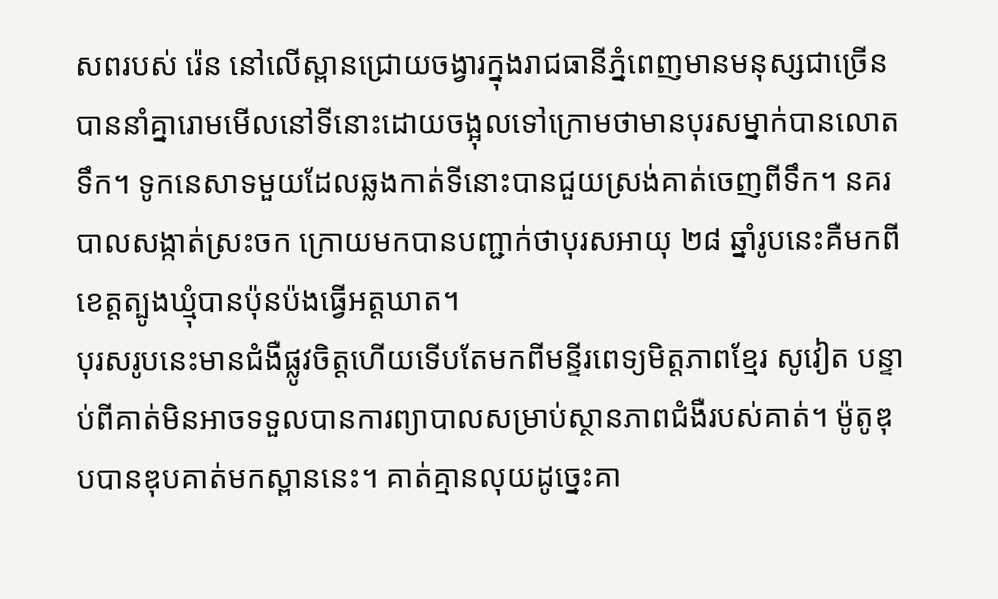សពរបស់ រ៉េន នៅលើស្ពានជ្រោយចង្វារក្នុងរាជធានីភ្នំពេញមានមនុស្សជាច្រើនបាននាំគ្នារោមមើលនៅទីនោះដោយចង្អុលទៅក្រោមថាមានបុរសម្នាក់បានលោតទឹក។ ទូកនេសាទមួយដែលឆ្លងកាត់ទីនោះបានជួយស្រង់គាត់ចេញពីទឹក។ នគរបាលសង្កាត់ស្រះចក ក្រោយមកបានបញ្ជាក់ថាបុរសអាយុ ២៨ ឆ្នាំរូបនេះគឺមកពីខេត្តត្បូងឃ្មុំបានប៉ុនប៉ងធ្វើអត្តឃាត។
បុរសរូបនេះមានជំងឺផ្លូវចិត្តហើយទើបតែមកពីមន្ទីរពេទ្យមិត្តភាពខ្មែរ សូវៀត បន្ទាប់ពីគាត់មិនអាចទទួលបានការព្យាបាលសម្រាប់ស្ថានភាពជំងឺរបស់គាត់។ ម៉ូតូឌុបបានឌុបគាត់មកស្ពាននេះ។ គាត់គ្មានលុយដូច្នេះគា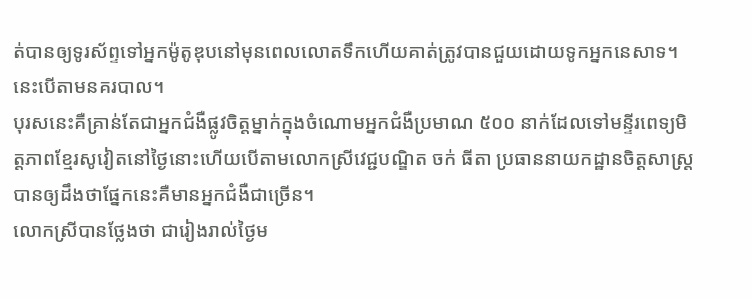ត់បានឲ្យទូរស័ព្ទទៅអ្នកម៉ូតូឌុបនៅមុនពេលលោតទឹកហើយគាត់ត្រូវបានជួយដោយទូកអ្នកនេសាទ។ នេះបើតាមនគរបាល។
បុរសនេះគឺគ្រាន់តែជាអ្នកជំងឺផ្លូវចិត្តម្នាក់ក្នុងចំណោមអ្នកជំងឺប្រមាណ ៥០០ នាក់ដែលទៅមន្ទីរពេទ្យមិត្តភាពខ្មែរសូវៀតនៅថ្ងៃនោះហើយបើតាមលោកស្រីវេជ្ជបណ្ឌិត ចក់ ធីតា ប្រធាននាយកដ្ឋានចិត្តសាស្រ្តបានឲ្យដឹងថាផ្នែកនេះគឺមានអ្នកជំងឺជាច្រើន។
លោកស្រីបានថ្លែងថា ជារៀងរាល់ថ្ងៃម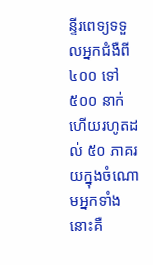ន្ទីរពេទ្យទទួលអ្នកជំងឺពី ៤០០ ទៅ ៥០០ នាក់ហើយរហូតដល់ ៥០ ភាគរយក្នុងចំណោមអ្នកទាំងនោះគឺ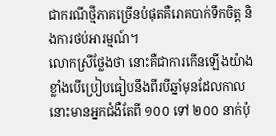ជាករណីថ្មីភាគច្រើនបំផុតគឺរោគបាក់ទឹកចិត្ត និងការថប់អារម្មណ៍។
លោកស្រីថ្លែងថា នោះគឺជាការកើនឡើងយ៉ាងខ្លាំងបើប្រៀបធៀបនឹងពីរបីឆ្នាំមុនដែលកាលនោះមានអ្នកជំងឺតែពី ១០០ ទៅ ២០០ នាក់ប៉ុ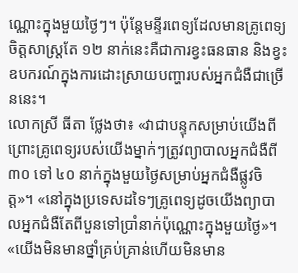ណ្ណោះក្នុងមួយថ្ងៃៗ។ ប៉ុន្តែមន្ទីរពេទ្យដែលមានគ្រូពេទ្យចិត្តសាស្រ្តតែ ១២ នាក់នេះគឺជាការខ្វះធនធាន និងខ្វះឧបករណ៍ក្នុងការដោះស្រាយបញ្ហារបស់អ្នកជំងឺជាច្រើននេះ។
លោកស្រី ធីតា ថ្លែងថា៖ «វាជាបន្ទុកសម្រាប់យើងពីព្រោះគ្រូពេទ្យរបស់យើងម្នាក់ៗត្រូវព្យាបាលអ្នកជំងឺពី ៣០ ទៅ ៤០ នាក់ក្នុងមួយថ្ងៃសម្រាប់អ្នកជំងឺផ្លូវចិត្ត»។ «នៅក្នុងប្រទេសដទៃៗគ្រូពេទ្យដូចយើងព្យាបាលអ្នកជំងឺតែពីបួនទៅប្រាំនាក់ប៉ុណ្ណោះក្នុងមួយថ្ងៃ»។ «យើងមិនមានថ្នាំគ្រប់គ្រាន់ហើយមិនមាន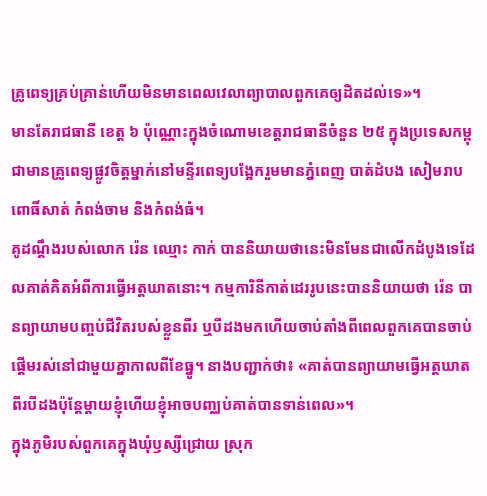គ្រូពេទ្យគ្រប់គ្រាន់ហើយមិនមានពេលវេលាព្យាបាលពួកគេឲ្យដិតដល់ទេ»។
មានតែរាជធានី ខេត្ត ៦ ប៉ុណ្ណោះក្នុងចំណោមខេត្តរាជធានីចំនួន ២៥ ក្នុងប្រទេសកម្ពុជាមានគ្រូពេទ្យផ្លូវចិត្តម្នាក់នៅមន្ទីរពេទ្យបង្អែករួមមានភ្នំពេញ បាត់ដំបង សៀមរាប ពោធិ៍សាត់ កំពង់ចាម និងកំពង់ធំ។
គូដណ្តឹងរបស់លោក រ៉េន ឈ្មោះ កាក់ បាននិយាយថានេះមិនមែនជាលើកដំបូងទេដែលគាត់គិតអំពីការធ្វើអត្តឃាតនោះ។ កម្មការិនីកាត់ដេររូបនេះបាននិយាយថា រ៉េន បានព្យាយាមបញ្ចប់ជីវិតរបស់ខ្លួនពីរ ឬបីដងមកហើយចាប់តាំងពីពេលពួកគេបានចាប់ផ្តើមរស់នៅជាមួយគ្នាកាលពីខែធ្នូ។ នាងបញ្ជាក់ថា៖ «គាត់បានព្យាយាមធ្វើអត្តឃាតពីរបីដងប៉ុន្តែម្តាយខ្ញុំហើយខ្ញុំអាចបញ្ឈប់គាត់បានទាន់ពេល»។
ក្នុងភូមិរបស់ពួកគេក្នុងឃុំឫស្សីជ្រោយ ស្រុក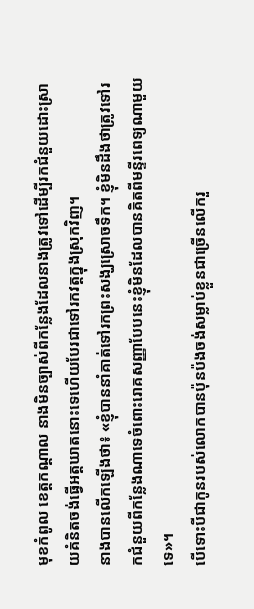មុខកំពូល ខេត្តកណ្តាល នាងមិនច្បាស់ពីកន្លែងដែលនាងត្រូវទៅដើម្បីរកជំនួយដោះស្រាយគំនិតចង់ធ្វើអត្តឃាតនោះទេហើយបែរជាទៅរកវត្តក្នុងស្រុកវិញ។
នាងបានលើកឡើងថា៖ «ខ្ញុំបាននាំគាត់ទៅរកព្រះសង្ឃស្រោចទឹក។ ខ្ញុំមិនដឹងថាត្រូវទៅរកជំនួយពីកន្លែងណាទេចំពោះរោគសញ្ញាបែបនេះខ្ញុំមិនដែលបានគិតពីមន្ទីរពេទ្យណាមួយទេ»។
បើទោះបីជាកូនរបស់លោកបានប៉ុនប៉ងចង់សម្លាប់ខ្លួនជាច្រើនលើករួ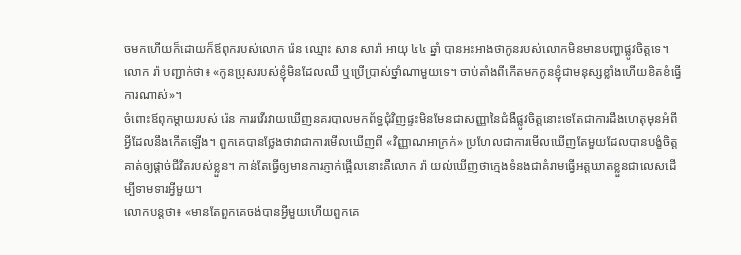ចមកហើយក៏ដោយក៏ឪពុករបស់លោក រ៉េន ឈ្មោះ សាន សារ៉ា អាយុ ៤៤ ឆ្នាំ បានអះអាងថាកូនរបស់លោកមិនមានបញ្ហាផ្លូវចិត្តទេ។
លោក រ៉ា បញ្ជាក់ថា៖ «កូនប្រុសរបស់ខ្ញុំមិនដែលឈឺ ឬប្រើប្រាស់ថ្នាំណាមួយទេ។ ចាប់តាំងពីកើតមកកូនខ្ញុំជាមនុស្សខ្លាំងហើយខិតខំធ្វើការណាស់»។
ចំពោះឪពុកម្តាយរបស់ រ៉េន ការរវើរវាយឃើញនគរបាលមកព័ទ្ធជុំវិញផ្ទះមិនមែនជាសញ្ញានៃជំងឺផ្លូវចិត្តនោះទេតែជាការដឹងហេតុមុនអំពីអ្វីដែលនឹងកើតឡើង។ ពួកគេបានថ្លែងថាវាជាការមើលឃើញពី «វិញ្ញាណអាក្រក់» ប្រហែលជាការមើលឃើញតែមួយដែលបានបង្ខំចិត្តគាត់ឲ្យផ្តាច់ជីវិតរបស់ខ្លួន។ កាន់តែធ្វើឲ្យមានការភ្ញាក់ផ្អើលនោះគឺលោក រ៉ា យល់ឃើញថាក្មេងទំនងជាគំរាមធ្វើអត្តឃាតខ្លួនជាលេសដើម្បីទាមទារអ្វីមួយ។
លោកបន្តថា៖ «មានតែពួកគេចង់បានអ្វីមួយហើយពួកគេ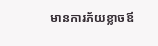មានការភ័យខ្លាចឪ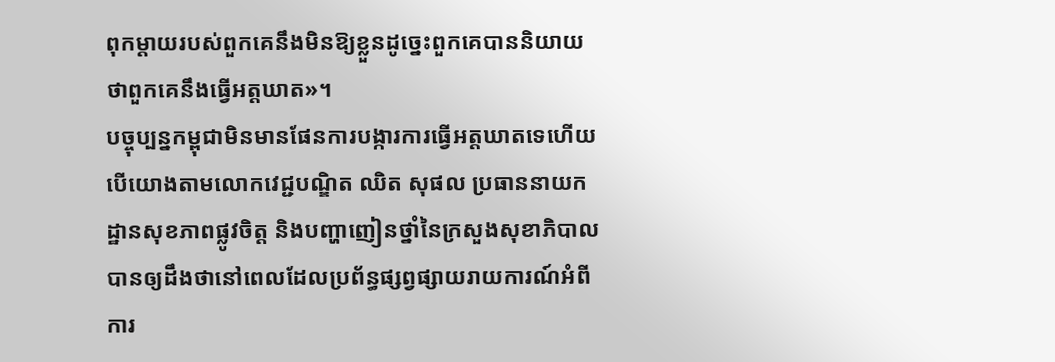ពុកម្តាយរបស់ពួកគេនឹងមិនឱ្យខ្លួនដូច្នេះពួកគេបាននិយាយថាពួកគេនឹងធ្វើអត្តឃាត»។
បច្ចុប្បន្នកម្ពុជាមិនមានផែនការបង្ការការធ្វើអត្តឃាតទេហើយបើយោងតាមលោកវេជ្ជបណ្ឌិត ឈិត សុផល ប្រធាននាយកដ្ឋានសុខភាពផ្លូវចិត្ត និងបញ្ហាញៀនថ្នាំនៃក្រសួងសុខាភិបាលបានឲ្យដឹងថានៅពេលដែលប្រព័ន្ធផ្សព្វផ្សាយរាយការណ៍អំពីការ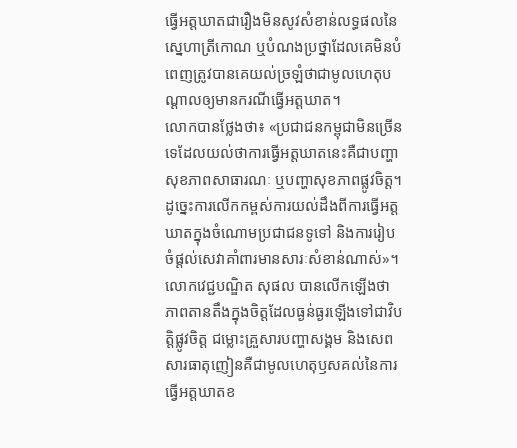ធ្វើអត្តឃាតជារឿងមិនសូវសំខាន់លទ្ធផលនៃស្នេហាត្រីកោណ ឬបំណងប្រថ្នាដែលគេមិនបំពេញត្រូវបានគេយល់ច្រឡំថាជាមូលហេតុបណ្តាលឲ្យមានករណីធ្វើអត្តឃាត។
លោកបានថ្លែងថា៖ «ប្រជាជនកម្ពុជាមិនច្រើនទេដែលយល់ថាការធ្វើអត្តឃាតនេះគឺជាបញ្ហាសុខភាពសាធារណៈ ឬបញ្ហាសុខភាពផ្លូវចិត្ត។ ដូច្នេះការលើកកម្ពស់ការយល់ដឹងពីការធ្វើអត្តឃាតក្នុងចំណោមប្រជាជនទូទៅ និងការរៀបចំផ្តល់សេវាគាំពារមានសារៈសំខាន់ណាស់»។
លោកវេជ្ជបណ្ឌិត សុផល បានលើកឡើងថាភាពតានតឹងក្នុងចិត្តដែលធ្ងន់ធ្ងរឡើងទៅជាវិបត្តិផ្លូវចិត្ត ជម្លោះគ្រួសារបញ្ហាសង្គម និងសេពសារធាតុញៀនគឺជាមូលហេតុឫសគល់នៃការធ្វើអត្តឃាតខ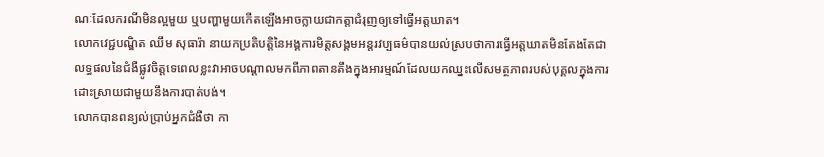ណៈដែលករណីមិនល្អមួយ ឬបញ្ហាមួយកើតឡើងអាចក្លាយជាកត្តាជំរុញឲ្យទៅធ្វើអត្តឃាត។
លោកវេជ្ជបណ្ឌិត ឈឹម សុធារ៉ា នាយកប្រតិបត្តិនៃអង្គការមិត្តសង្គមអន្តរវប្បធម៌បានយល់ស្របថាការធ្វើអត្តឃាតមិនតែងតែជាលទ្ធផលនៃជំងឺផ្លូវចិត្តទេពេលខ្លះវាអាចបណ្តាលមកពីភាពតានតឹងក្នុងអារម្មណ៍ដែលយកឈ្នះលើសមត្ថភាពរបស់បុគ្គលក្នុងការដោះស្រាយជាមួយនឹងការបាត់បង់។
លោកបានពន្យល់ប្រាប់អ្នកជំងឺថា កា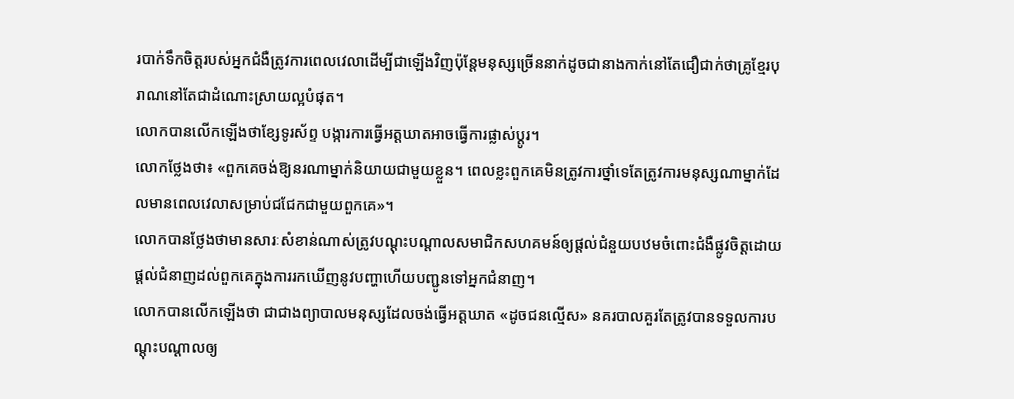របាក់ទឹកចិត្តរបស់អ្នកជំងឺត្រូវការពេលវេលាដើម្បីជាឡើងវិញប៉ុន្តែមនុស្សច្រើននាក់ដូចជានាងកាក់នៅតែជឿជាក់ថាគ្រូខ្មែរបុរាណនៅតែជាដំណោះស្រាយល្អបំផុត។
លោកបានលើកឡើងថាខ្សែទូរស័ព្ទ បង្ការការធ្វើអត្តឃាតអាចធ្វើការផ្លាស់ប្តូរ។
លោកថ្លែងថា៖ «ពួកគេចង់ឱ្យនរណាម្នាក់និយាយជាមួយខ្លួន។ ពេលខ្លះពួកគេមិនត្រូវការថ្នាំទេតែត្រូវការមនុស្សណាម្នាក់ដែលមានពេលវេលាសម្រាប់ជជែកជាមួយពួកគេ»។
លោកបានថ្លែងថាមានសារៈសំខាន់ណាស់ត្រូវបណ្តុះបណ្តាលសមាជិកសហគមន៍ឲ្យផ្តល់ជំនួយបឋមចំពោះជំងឺផ្លូវចិត្តដោយផ្តល់ជំនាញដល់ពួកគេក្នុងការរកឃើញនូវបញ្ហាហើយបញ្ជូនទៅអ្នកជំនាញ។
លោកបានលើកឡើងថា ជាជាងព្យាបាលមនុស្សដែលចង់ធ្វើអត្តឃាត «ដូចជនល្មើស» នគរបាលគួរតែត្រូវបានទទួលការបណ្តុះបណ្តាលឲ្យ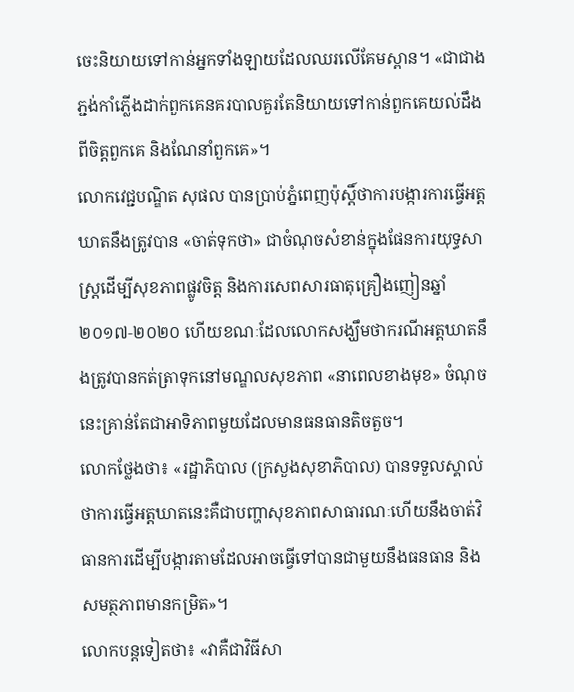ចេះនិយាយទៅកាន់អ្នកទាំងឡាយដែលឈរលើគែមស្ពាន។ «ជាជាងភ្ជង់កាំភ្លើងដាក់ពួកគេនគរបាលគួរតែនិយាយទៅកាន់ពួកគេយល់ដឹងពីចិត្តពួកគេ និងណែនាំពួកគេ»។
លោកវេជ្ជបណ្ឌិត សុផល បានប្រាប់ភ្នំពេញប៉ុស្តិ៍ថាការបង្ការការធ្វើអត្តឃាតនឹងត្រូវបាន «ចាត់ទុកថា» ជាចំណុចសំខាន់ក្នុងផែនការយុទ្ធសាស្រ្តដើម្បីសុខភាពផ្លូវចិត្ត និងការសេពសារធាតុគ្រឿងញៀនឆ្នាំ ២០១៧‑២០២០ ហើយខណៈដែលលោកសង្ឃឹមថាករណីអត្តឃាតនឹងត្រូវបានកត់ត្រាទុកនៅមណ្ឌលសុខភាព «នាពេលខាងមុខ» ចំណុចនេះគ្រាន់តែជាអាទិភាពមួយដែលមានធនធានតិចតួច។
លោកថ្លែងថា៖ «រដ្ឋាភិបាល (ក្រសួងសុខាភិបាល) បានទទួលស្គាល់ថាការធ្វើអត្តឃាតនេះគឺជាបញ្ហាសុខភាពសាធារណៈហើយនឹងចាត់វិធានការដើម្បីបង្ការតាមដែលអាចធ្វើទៅបានជាមួយនឹងធនធាន និងសមត្ថភាពមានកម្រិត»។
លោកបន្តទៀតថា៖ «វាគឺជាវិធីសា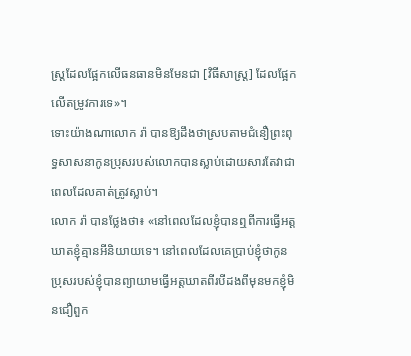ស្រ្តដែលផ្អែកលើធនធានមិនមែនជា [វិធីសាស្រ្ត] ដែលផ្អែកលើតម្រូវការទេ»។
ទោះយ៉ាងណាលោក រ៉ា បានឱ្យដឹងថាស្របតាមជំនឿព្រះពុទ្ធសាសនាកូនប្រុសរបស់លោកបានស្លាប់ដោយសារតែវាជាពេលដែលគាត់ត្រូវស្លាប់។
លោក រ៉ា បានថ្លែងថា៖ «នៅពេលដែលខ្ញុំបានឮពីការធ្វើអត្តឃាតខ្ញុំគ្មានអីនិយាយទេ។ នៅពេលដែលគេប្រាប់ខ្ញុំថាកូនប្រុសរបស់ខ្ញុំបានព្យាយាមធ្វើអត្តឃាតពីរបីដងពីមុនមកខ្ញុំមិនជឿពួក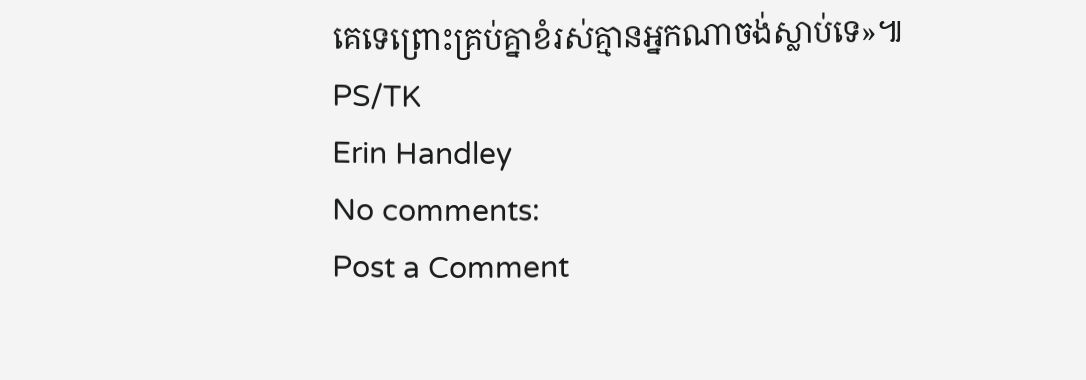គេទេព្រោះគ្រប់គ្នាខំរស់គ្មានអ្នកណាចង់ស្លាប់ទេ»៕ PS/TK
Erin Handley
No comments:
Post a Comment